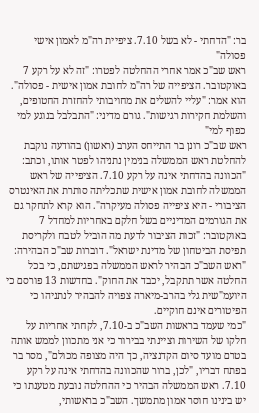בר: "הדחתי - לא בשל 7.10. ציפיית רה"מ לאמון אישי פסולה"
ראש שב"כ אמר אחרי ההחלטה לפטרו: "זה לא על רקע 7 באוקטובר. הציפייה של רה"מ לחובת אמון אישית - פסולה". הוא אמר: "עליי להשלים את מחויבותי להחזרת החטופים, והשלמת חקירות רגישות". גורם מדיני: "התבלבל בנוגע למי כפוף למי"
ראש שב"כ רונן בר התייחס הערב (ראשון) בהודעה נוקבת להחלטת ראש הממשלה בנימין נתניהו לפטר אותו, וכתב: "הכוונה בהדחתי אינה על רקע 7.10. הציפייה של ראש הממשלה לחובת אמון אישית שתכליתה סותרת את האינטרס הציבורי - היא ציפייה פסולה מעיקרה". הוא קרא לתחקר גם את הגורמים המדיניים בשל חלקם באחריות למחדל 7 באוקטובר: "זכות הציבור לדעת מה הוביל לטבח ולקריסת תפיסת הביטחון של מדינת ישראל". דוברות שב"כ הבהירה: "ראש השב"כ הבהיר לראש הממשלה בפגישתם, כי בכל החלטה אשר תתקבל, יכבד את החוק". בחדשות 13 פורסם כי היועמ"שית גלי בהרב-מיארה צפויה להבהיר לנתניהו כי הפיטורים אינם חוקיים.
"כמי שעמד בראשות השב"כ ב-7.10, לקחתי אחריות על חלקו של השירות וציינתי בבירור כי אני מתכוון לממש אותה בטרם מועד סיום הקדנציה, כך היה מצופה מכולם", מסר בר בפתח דבריו, "לכן, ברור שהכוונה בהדחתי אינה על רקע 7.10. ראש הממשלה הבהיר כי ההחלטה נובעת מטענתו כי יש בינינו חוסר אמון מתמשך. השב"כ בראשותי,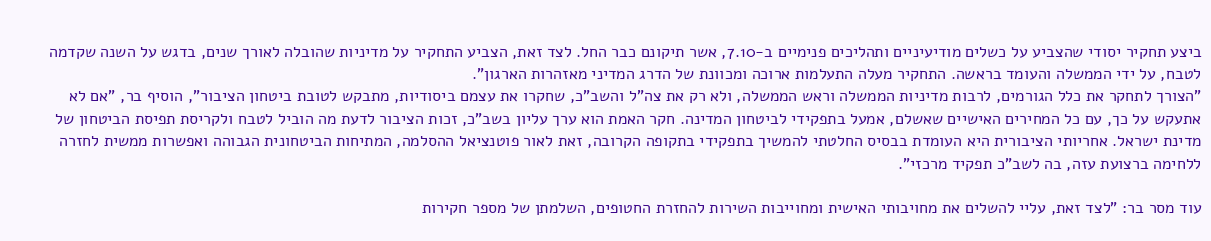ביצע תחקיר יסודי שהצביע על כשלים מודיעיניים ותהליכים פנימיים ב-7.10, אשר תיקונם כבר החל. לצד זאת, הצביע התחקיר על מדיניות שהובלה לאורך שנים, בדגש על השנה שקדמה לטבח, על ידי הממשלה והעומד בראשה. התחקיר מעלה התעלמות ארוכה ומכוונת של הדרג המדיני מאזהרות הארגון".
"הצורך לתחקר את כלל הגורמים, לרבות מדיניות הממשלה וראש הממשלה, ולא רק את צה"ל והשב"כ, שחקרו את עצמם ביסודיות, מתבקש לטובת ביטחון הציבור", הוסיף בר, "אם לא אתעקש על כך, עם כל המחירים האישיים שאשלם, אמעל בתפקידי לביטחון המדינה. חקר האמת הוא ערך עליון בשב"כ, זכות הציבור לדעת מה הוביל לטבח ולקריסת תפיסת הביטחון של מדינת ישראל. אחריותי הציבורית היא העומדת בבסיס החלטתי להמשיך בתפקידי בתקופה הקרובה, זאת לאור פוטנציאל ההסלמה, המתיחות הביטחונית הגבוהה ואפשרות ממשית לחזרה ללחימה ברצועת עזה, בה לשב"כ תפקיד מרכזי".

עוד מסר בר: "לצד זאת, עליי להשלים את מחויבותי האישית ומחוייבות השירות להחזרת החטופים, השלמתן של מספר חקירות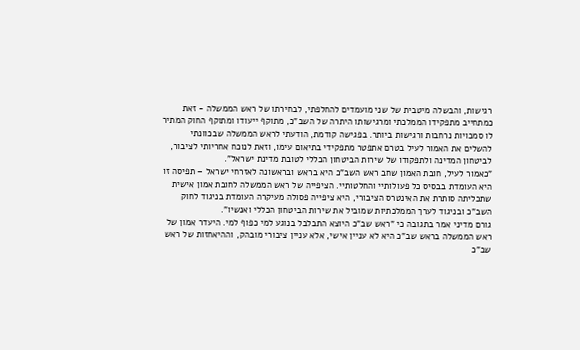רגישות, והבשלה מיטבית של שני מועמדים להחלפתי, לבחירתו של ראש הממשלה - זאת כמתחייב מתפקידו הממלכתי ומרגישותו היתרה של השב"כ, מתוקף ייעודו ומתוקף החוק המתיר לו סמכויות נרחבות ורגישות ביותר. בפגישה קודמת, הודעתי לראש הממשלה שבכוונתי להשלים את האמור לעיל בטרם אתפטר מתפקידי בתיאום עימו, וזאת לנוכח אחריותי לציבור, לביטחון המדינה ולתפקודו של שירות הביטחון הכללי לטובת מדינת ישראל".
"כאמור לעיל, חובת האמון שחב ראש השב"כ היא בראש ובראשונה לאזרחי ישראל – תפיסה זו היא העומדת בבסיס כל פעולותיי והחלטותיי. הציפייה של ראש הממשלה לחובת אמון אישית שתכליתה סותרת את האינטרס הציבורי, היא ציפייה פסולה מעיקרה העומדת בניגוד לחוק השב"כ ובניגוד לערך הממלכתיות שמוביל את שירות הביטחון הכללי ואנשיו".
גורם מדיני אמר בתגובה כי "ראש שב"כ היוצא התבלבל בנוגע למי כפוף למי. היעדר אמון של ראש הממשלה בראש שב"כ היא לא עניין אישי, אלא עניין ציבורי מובהק, וההיאחזות של ראש שב"כ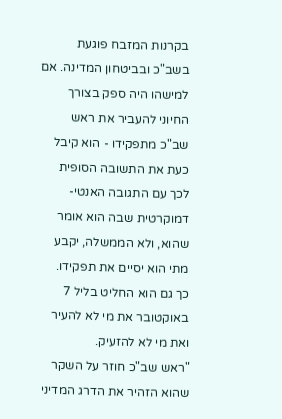בקרנות המזבח פוגעת בשב"כ ובביטחון המדינה. אם למישהו היה ספק בצורך החיוני להעביר את ראש שב"כ מתפקידו - הוא קיבל כעת את התשובה הסופית לכך עם התגובה האנטי-דמוקרטית שבה הוא אומר שהוא, ולא הממשלה, יקבע מתי הוא יסיים את תפקידו. כך גם הוא החליט בליל 7 באוקטובר את מי לא להעיר ואת מי לא להזעיק.
"ראש שב"כ חוזר על השקר שהוא הזהיר את הדרג המדיני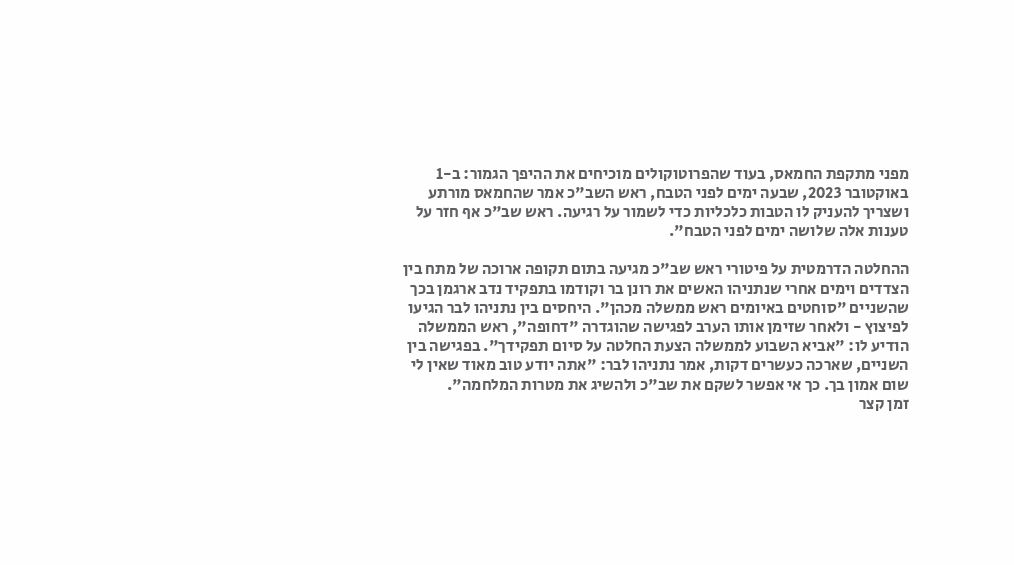מפני מתקפת החמאס, בעוד שהפרוטוקולים מוכיחים את ההיפך הגמור: ב-1 באוקטובר 2023, שבעה ימים לפני הטבח, ראש השב"כ אמר שהחמאס מורתע ושצריך להעניק לו הטבות כלכליות כדי לשמור על רגיעה. ראש שב"כ אף חזר על טענות אלה שלושה ימים לפני הטבח".

ההחלטה הדרמטית על פיטורי ראש שב"כ מגיעה בתום תקופה ארוכה של מתח בין הצדדים וימים אחרי שנתניהו האשים את רונן בר וקודמו בתפקיד נדב ארגמן בכך שהשניים "סוחטים באיומים ראש ממשלה מכהן". היחסים בין נתניהו לבר הגיעו לפיצוץ - ולאחר שזימן אותו הערב לפגישה שהוגדרה "דחופה", ראש הממשלה הודיע לו: "אביא השבוע לממשלה הצעת החלטה על סיום תפקידך". בפגישה בין השניים, שארכה כעשרים דקות, אמר נתניהו לבר: "אתה יודע טוב מאוד שאין לי שום אמון בך. כך אי אפשר לשקם את שב"כ ולהשיג את מטרות המלחמה".
זמן קצר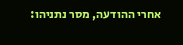אחרי ההודעה, מסר נתניהו: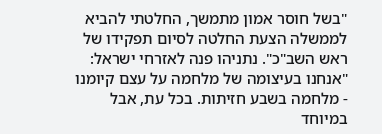"בשל חוסר אמון מתמשך, החלטתי להביא לממשלה הצעת החלטה לסיום תפקידו של ראש השב"כ". נתניהו פנה לאזרחי ישראל: "אנחנו בעיצומה של מלחמה על עצם קיומנו - מלחמה בשבע חזיתות. בכל עת, אבל במיוחד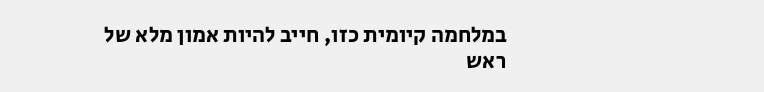במלחמה קיומית כזו, חייב להיות אמון מלא של ראש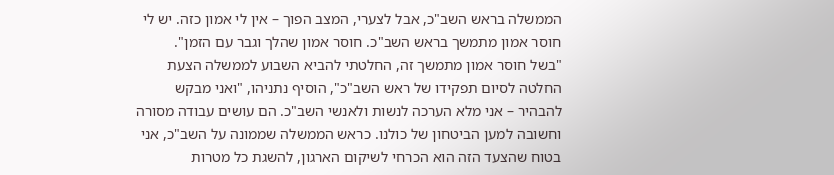הממשלה בראש השב"כ, אבל לצערי, המצב הפוך – אין לי אמון כזה. יש לי חוסר אמון מתמשך בראש השב"כ. חוסר אמון שהלך וגבר עם הזמן".
"בשל חוסר אמון מתמשך זה, החלטתי להביא השבוע לממשלה הצעת החלטה לסיום תפקידו של ראש השב"כ", הוסיף נתניהו, "ואני מבקש להבהיר – אני מלא הערכה לנשות ולאנשי השב"כ. הם עושים עבודה מסורה וחשובה למען הביטחון של כולנו. כראש הממשלה שממונה על השב"כ, אני בטוח שהצעד הזה הוא הכרחי לשיקום הארגון, להשגת כל מטרות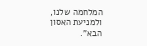המלחמה שלנו, ולמניעת האסון הבא".